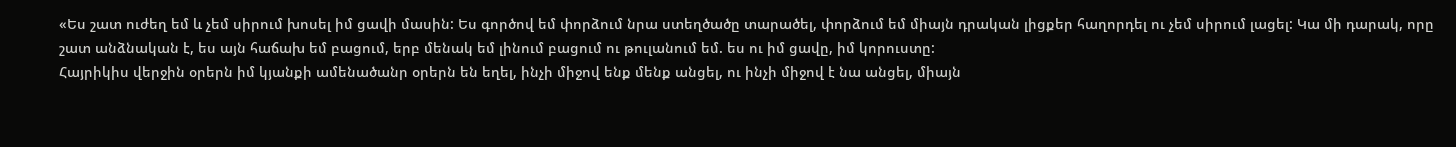«Ես շատ ուժեղ եմ և չեմ սիրում խոսել իմ ցավի մասին: Ես գործով եմ փորձում նրա ստեղծածը տարածել, փորձում եմ միայն դրական լիցքեր հաղորդել ու չեմ սիրում լացել: Կա մի դարակ, որը շատ անձնական է, ես այն հաճախ եմ բացում, երբ մենակ եմ լինում բացում ու թուլանում եմ. ես ու իմ ցավը, իմ կորուստը:
Հայրիկիս վերջին օրերն իմ կյանքի ամենածանր օրերն են եղել, ինչի միջով ենք մենք անցել, ու ինչի միջով է նա անցել, միայն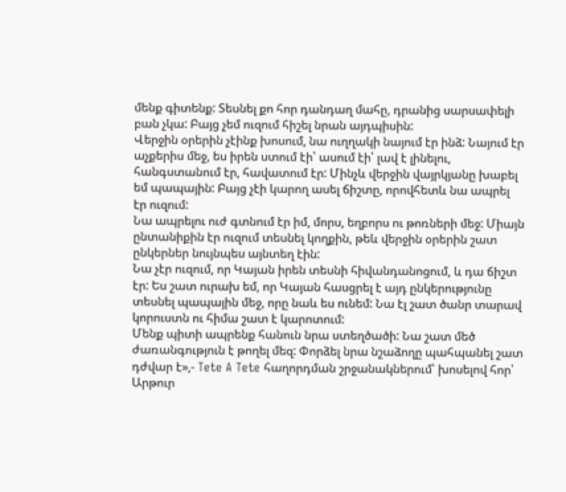մենք գիտենք: Տեսնել քո հոր դանդաղ մահը, դրանից սարսափելի բան չկա: Բայց չեմ ուզում հիշել նրան այդպիսին:
Վերջին օրերին չէինք խոսում, նա ուղղակի նայում էր ինձ: Նայում էր աչքերիս մեջ, ես իրեն ստում էի՝ ասում էի՝ լավ է լինելու, հանգստանում էր, հավատում էր: Մինչև վերջին վայրկյանը խաբել եմ պապային: Բայց չէի կարող ասել ճիշտը, որովհետև նա ապրել էր ուզում:
Նա ապրելու ուժ գտնում էր իմ, մորս, եղբորս ու թոռների մեջ: Միայն ընտանիքին էր ուզում տեսնել կողքին, թեև վերջին օրերին շատ ընկերներ նույնպես այնտեղ էին:
Նա չէր ուզում, որ Կայան իրեն տեսնի հիվանդանոցում, և դա ճիշտ էր: Ես շատ ուրախ եմ, որ Կայան հասցրել է այդ ընկերությունը տեսնել պապային մեջ, որը նաև ես ունեմ: Նա էլ շատ ծանր տարավ կորուստն ու հիմա շատ է կարոտում:
Մենք պիտի ապրենք հանուն նրա ստեղծածի: Նա շատ մեծ ժառանգություն է թողել մեզ: Փորձել նրա նշաձողը պահպանել շատ դժվար է»,- Tete A Tete հաղորդման շրջանակներում՝ խոսելով հոր՝ Արթուր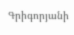Գրիգորյանի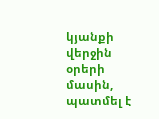կյանքի վերջին օրերի մասին, պատմել է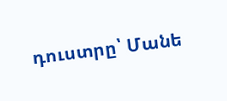դուստրը՝ Մանե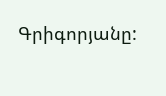Գրիգորյանը: